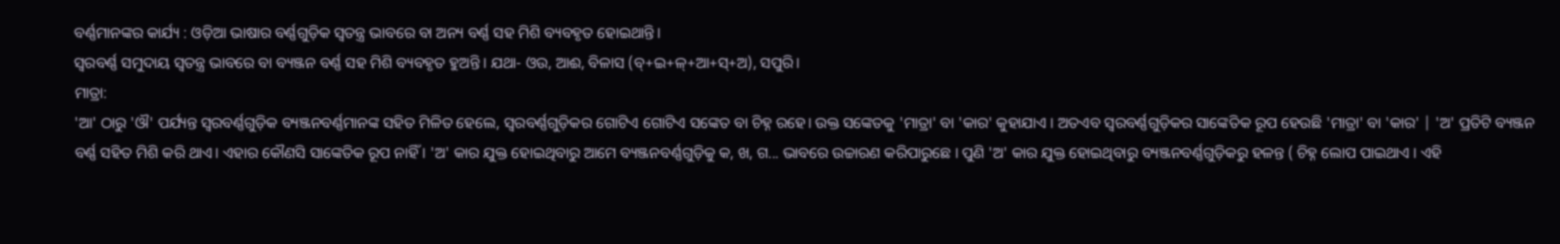ବର୍ଣ୍ଣମାନଙ୍କର କାର୍ଯ୍ୟ : ଓଡ଼ିଆ ଭାଷାର ବର୍ଣ୍ଣଗୁଡ଼ିକ ସ୍ଵତନ୍ତ୍ର ଭାବରେ ବା ଅନ୍ୟ ବର୍ଣ୍ଣ ସହ ମିଶି ବ୍ୟବହୃତ ହୋଇଥାନ୍ତି।
ସ୍ଵରବର୍ଣ୍ଣ ସମୁଦାୟ ସ୍ଵତନ୍ତ୍ର ଭାବରେ ବା ବ୍ୟଞ୍ଜନ ବର୍ଣ୍ଣ ସହ ମିଶି ବ୍ୟବହୃତ ହୁଅନ୍ତି । ଯଥା- ଓଉ, ଆଈ, ବିଳାସ (ବ୍+ଇ+ଳ୍+ଆ+ସ୍+ଅ), ସପୁରି।
ମାତ୍ରା:
'ଆ' ଠାରୁ 'ଔ' ପର୍ଯ୍ୟନ୍ତ ସ୍ଵରବର୍ଣ୍ଣଗୁଡ଼ିକ ବ୍ୟଞ୍ଜନବର୍ଣ୍ଣମାନଙ୍କ ସହିତ ମିଳିତ ହେଲେ, ସ୍ୱରବର୍ଣ୍ଣଗୁଡ଼ିକର ଗୋଟିଏ ଗୋଟିଏ ସଙ୍କେତ ବା ଚିହ୍ନ ରହେ। ଉକ୍ତ ସଙ୍କେତକୁ 'ମାତ୍ରା' ବା 'କାର' କୁହାଯାଏ । ଅତଏବ ସ୍ଵରବର୍ଣ୍ଣଗୁଡ଼ିକର ସାଙ୍କେତିକ ରୂପ ହେଉଛି 'ମାତ୍ରା' ବା 'କାର' | 'ଅ' ପ୍ରତିଟି ବ୍ୟଞ୍ଜନ ବର୍ଣ୍ଣ ସହିତ ମିଶି କରି ଥାଏ। ଏହାର କୌଣସି ସାଙ୍କେତିକ ରୂପ ନାହିଁ । 'ଅ' କାର ଯୁକ୍ତ ହୋଇଥିବାରୁ ଆମେ ବ୍ୟଞ୍ଜନବର୍ଣ୍ଣଗୁଡ଼ିକୁ କ, ଖ, ଗ... ଭାବରେ ଉଚ୍ଚାରଣ କରିପାରୁଛେ । ପୁଣି 'ଅ' କାର ଯୁକ୍ତ ହୋଇଥିବାରୁ ବ୍ୟଞ୍ଜନବର୍ଣ୍ଣଗୁଡ଼ିକରୁ ହଳନ୍ତ ( ଚିହ୍ନ ଲୋପ ପାଇଥାଏ । ଏହି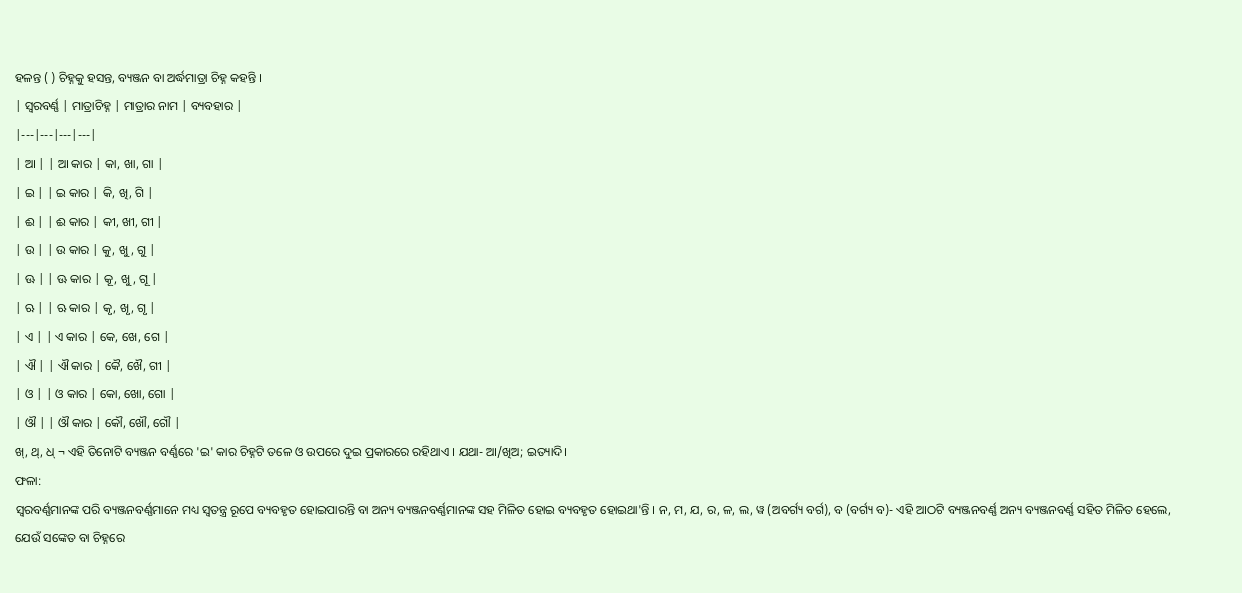ହଳନ୍ତ ( ) ଚିହ୍ନକୁ ହସନ୍ତ, ବ୍ୟଞ୍ଜନ ବା ଅର୍ଦ୍ଧମାତ୍ରା ଚିହ୍ନ କହନ୍ତି ।
| ସ୍ଵରବର୍ଣ୍ଣ | ମାତ୍ରାଚିହ୍ନ | ମାତ୍ରାର ନାମ | ବ୍ୟବହାର |
|---|---|---|---|
| ଆ | | ଆ କାର | କା, ଖା, ଗା |
| ଇ | | ଇ କାର | କି, ଖି, ଗି |
| ଈ | | ଈ କାର | କୀ, ଖୀ, ଗୀ |
| ଉ | | ଉ କାର | କୁ, ଖୁ, ଗୁ |
| ଊ | | ଊ କାର | କୂ, ଖୁ, ଗୂ |
| ଋ | | ଋ କାର | କୃ, ଖୃ, ଗୃ |
| ଏ | | ଏ କାର | କେ, ଖେ, ଗେ |
| ଐ | | ଐ କାର | କୈ, ଖୈ, ଗୀ |
| ଓ | | ଓ କାର | କୋ, ଖୋ, ଗୋ |
| ଔ | | ଔ କାର | କୌ, ଖୌ, ଗୌ |
ଖ୍, ଥ୍, ଧ୍ ¬ ଏହି ତିନୋଟି ବ୍ୟଞ୍ଜନ ବର୍ଣ୍ଣରେ 'ଇ' କାର ଚିହ୍ନଟି ତଳେ ଓ ଉପରେ ଦୁଇ ପ୍ରକାରରେ ରହିଥାଏ । ଯଥା- ଆ/ଖିଅ; ଇତ୍ୟାଦି।
ଫଳା:
ସ୍ୱରବର୍ଣ୍ଣମାନଙ୍କ ପରି ବ୍ୟଞ୍ଜନବର୍ଣ୍ଣମାନେ ମଧ୍ୟ ସ୍ଵତନ୍ତ୍ର ରୂପେ ବ୍ୟବହୃତ ହୋଇପାରନ୍ତି ବା ଅନ୍ୟ ବ୍ୟଞ୍ଜନବର୍ଣ୍ଣମାନଙ୍କ ସହ ମିଳିତ ହୋଇ ବ୍ୟବହୃତ ହୋଇଥା'ନ୍ତି । ନ, ମ, ଯ, ର, ଳ, ଲ, ୱ (ଅବର୍ଗ୍ୟ ବର୍ଗ), ବ (ବର୍ଗ୍ୟ ବ)- ଏହି ଆଠଟି ବ୍ୟଞ୍ଜନବର୍ଣ୍ଣ ଅନ୍ୟ ବ୍ୟଞ୍ଜନବର୍ଣ୍ଣ ସହିତ ମିଳିତ ହେଲେ, ଯେଉଁ ସଙ୍କେତ ବା ଚିହ୍ନରେ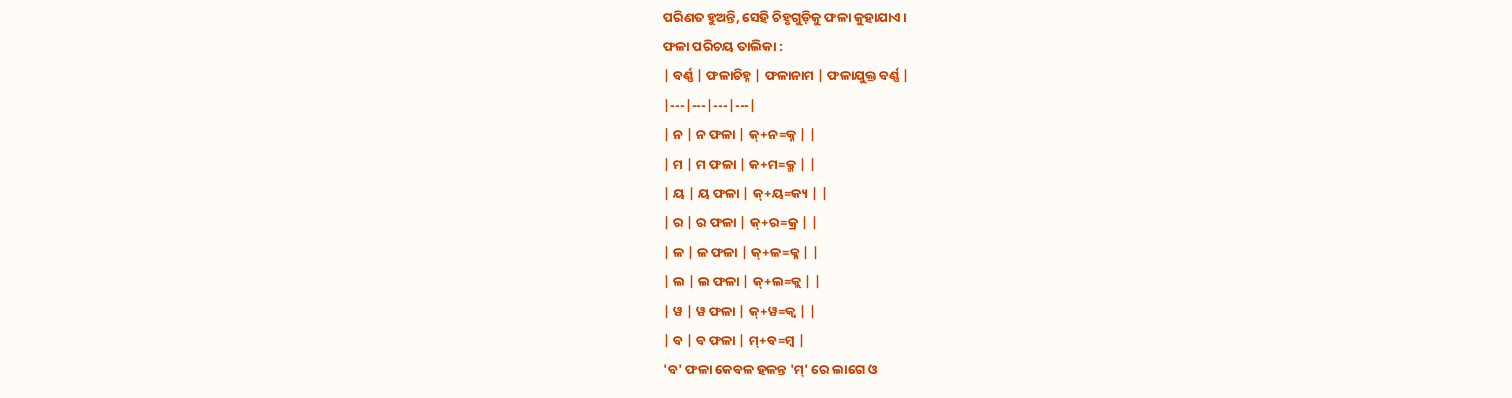ପରିଣତ ହୁଅନ୍ତି, ସେହି ଚିହୃଗୁଡ଼ିକୁ ଫଳା କୁହାଯାଏ।
ଫଳା ପରିଚୟ ତାଲିକା :
| ବର୍ଣ୍ଣ | ଫଳାଚିହ୍ନ | ଫଳାନାମ | ଫଳାଯୁକ୍ତ ବର୍ଣ୍ଣ |
|---|---|---|---|
| ନ | ନ ଫଳା | କ୍+ନ=କ୍ନ | |
| ମ | ମ ଫଳା | କ+ମ=କ୍ମ | |
| ୟ | ୟ ଫଳା | କ୍+ୟ=କ୍ୟ | |
| ର | ର ଫଳା | କ୍+ର=କ୍ର | |
| ଳ | ଳ ଫଳା | କ୍+ଳ=କ୍ଳ | |
| ଲ | ଲ ଫଳା | କ୍+ଲ=କ୍ଲ | |
| ୱ | ୱ ଫଳା | କ୍+ୱ=କ୍ୱ | |
| ବ | ବ ଫଳା | ମ୍+ବ=ମ୍ବ |
'ବ' ଫଳା କେବଳ ହଳନ୍ତ 'ମ୍' ରେ ଲାଗେ ଓ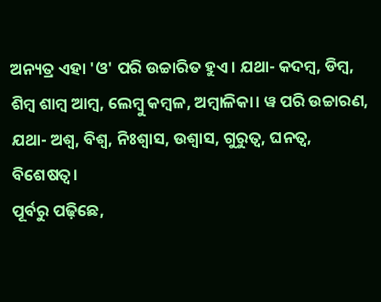ଅନ୍ୟତ୍ର ଏହା 'ଓ' ପରି ଉଚ୍ଚାରିତ ହୁଏ। ଯଥା- କଦମ୍ବ, ଡିମ୍ବ, ଶିମ୍ବ ଶାମ୍ବ ଆମ୍ବ, ଲେମ୍ବୁ କମ୍ବଳ, ଅମ୍ବାଳିକା। ୱ ପରି ଉଚ୍ଚାରଣ, ଯଥା- ଅଶ୍ଵ, ବିଶ୍ଵ, ନିଃଶ୍ଵାସ, ଉଶ୍ଵାସ, ଗୁରୁତ୍ୱ, ଘନତ୍ୱ, ବିଶେଷତ୍ଵ।
ପୂର୍ବରୁ ପଢ଼ିଛେ,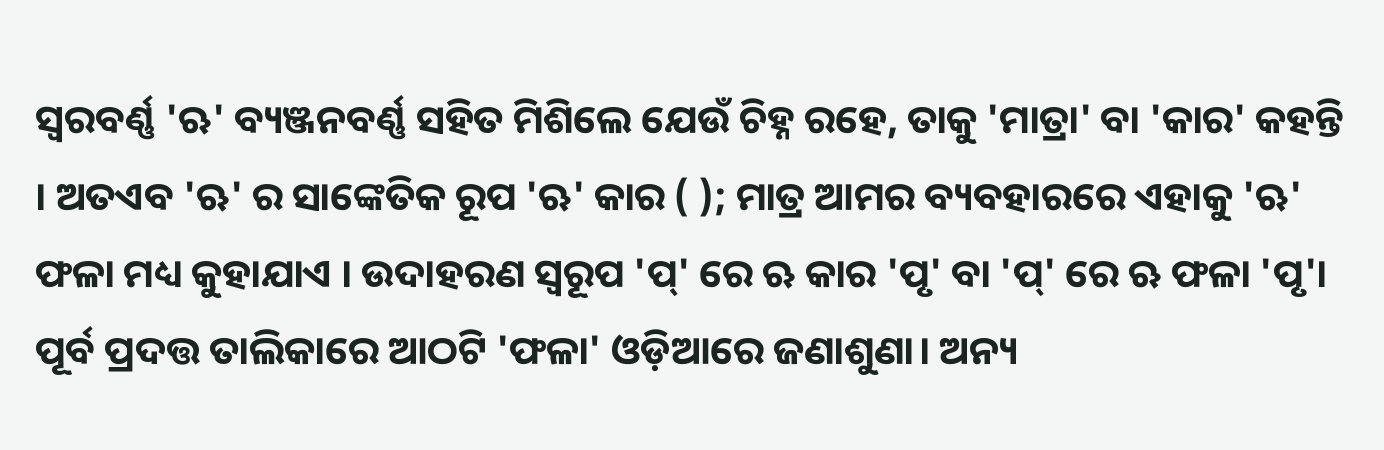ସ୍ଵରବର୍ଣ୍ଣ 'ଋ' ବ୍ୟଞ୍ଜନବର୍ଣ୍ଣ ସହିତ ମିଶିଲେ ଯେଉଁ ଚିହ୍ନ ରହେ, ତାକୁ 'ମାତ୍ରା' ବା 'କାର' କହନ୍ତି । ଅତଏବ 'ଋ' ର ସାଙ୍କେତିକ ରୂପ 'ଋ' କାର ( ); ମାତ୍ର ଆମର ବ୍ୟବହାରରେ ଏହାକୁ 'ଋ' ଫଳା ମଧ୍ୟ କୁହାଯାଏ । ଉଦାହରଣ ସ୍ଵରୂପ 'ପ୍' ରେ ଋ କାର 'ପୃ' ବା 'ପ୍' ରେ ଋ ଫଳା 'ପୃ'।
ପୂର୍ବ ପ୍ରଦତ୍ତ ତାଲିକାରେ ଆଠଟି 'ଫଳା' ଓଡ଼ିଆରେ ଜଣାଶୁଣା। ଅନ୍ୟ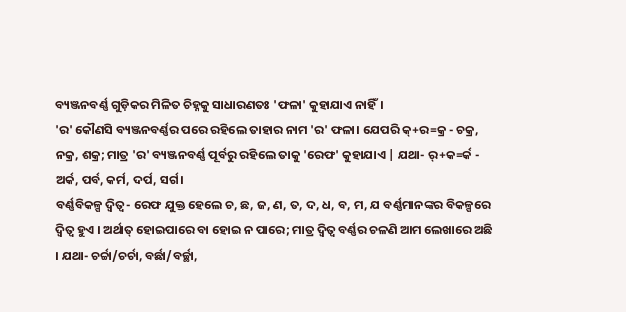ବ୍ୟଞ୍ଜନବର୍ଣ୍ଣ ଗୁଡ଼ିକର ମିଳିତ ଚିହ୍ନକୁ ସାଧାରଣତଃ 'ଫଳା' କୁହାଯାଏ ନାହିଁ।
'ର' କୌଣସି ବ୍ୟଞ୍ଜନବର୍ଣ୍ଣର ପରେ ରହିଲେ ତାହାର ନାମ 'ର' ଫଳା। ଯେପରି କ୍+ର=କ୍ର - ଚକ୍ର, ନକ୍ର, ଶକ୍ର; ମାତ୍ର 'ର' ବ୍ୟଞ୍ଜନବର୍ଣ୍ଣ ପୂର୍ବରୁ ରହିଲେ ତାକୁ 'ରେଫ' କୁହାଯାଏ | ଯଥା- ର୍+କ=ର୍କ - ଅର୍କ, ପର୍ବ, କର୍ମ, ଦର୍ପ, ସର୍ଗ।
ବର୍ଣ୍ଣବିକଳ୍ପ ଦ୍ଵିତ୍ଵ- ରେଫ ଯୁକ୍ତ ହେଲେ ଚ, ଛ, ଜ, ଣ, ତ, ଦ, ଧ, ବ, ମ, ଯ ବର୍ଣ୍ଣମାନଙ୍କର ବିକଳ୍ପରେ ଦ୍ଵିତ୍ଵ ହୁଏ । ଅର୍ଥାତ୍ ହୋଇପାରେ ବା ହୋଇ ନ ପାରେ; ମାତ୍ର ଦ୍ଵିତ୍ଵ ବର୍ଣ୍ଣର ଚଳଣି ଆମ ଲେଖାରେ ଅଛି । ଯଥା- ଚର୍ଚ୍ଚା/ଚର୍ଚା, ବର୍ଛା/ବର୍ଚ୍ଛା,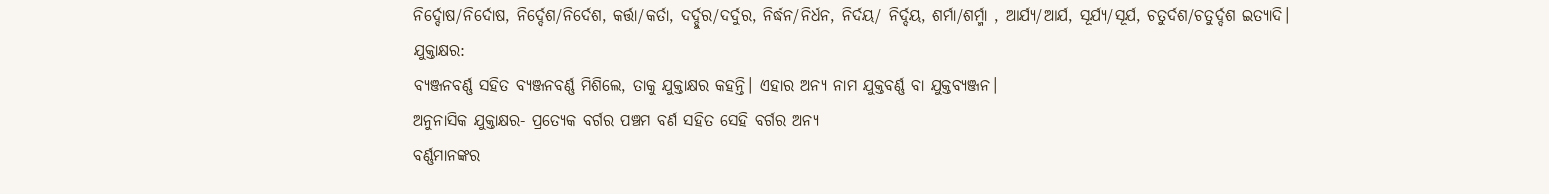ନିର୍ଦ୍ଦୋଷ/ନିର୍ଦୋଷ, ନିର୍ଦ୍ଦେଶ/ନିର୍ଦେଶ, କର୍ତ୍ତା/କର୍ତା, ଦର୍ଦ୍ଦୁର/ଦର୍ଦୁର, ନିର୍ଦ୍ଧନ/ନିର୍ଧନ, ନିର୍ଦୟ/ ନିର୍ଦ୍ଦୟ, ଶର୍ମା/ଶର୍ମ୍ମା , ଆର୍ଯ୍ୟ/ଆର୍ଯ, ସୂର୍ଯ୍ୟ/ସୂର୍ଯ, ଚତୁର୍ଦଶ/ଚତୁର୍ଦ୍ଦଶ ଇତ୍ୟାଦି।
ଯୁକ୍ତାକ୍ଷର:
ବ୍ୟଞ୍ଜନବର୍ଣ୍ଣ ସହିତ ବ୍ୟଞ୍ଜନବର୍ଣ୍ଣ ମିଶିଲେ, ତାକୁ ଯୁକ୍ତାକ୍ଷର କହନ୍ତି। ଏହାର ଅନ୍ୟ ନାମ ଯୁକ୍ତବର୍ଣ୍ଣ ବା ଯୁକ୍ତବ୍ୟଞ୍ଜନ।
ଅନୁନାସିକ ଯୁକ୍ତାକ୍ଷର- ପ୍ରତ୍ୟେକ ବର୍ଗର ପଞ୍ଚମ ବର୍ଣ ସହିତ ସେହି ବର୍ଗର ଅନ୍ୟ
ବର୍ଣ୍ଣମାନଙ୍କର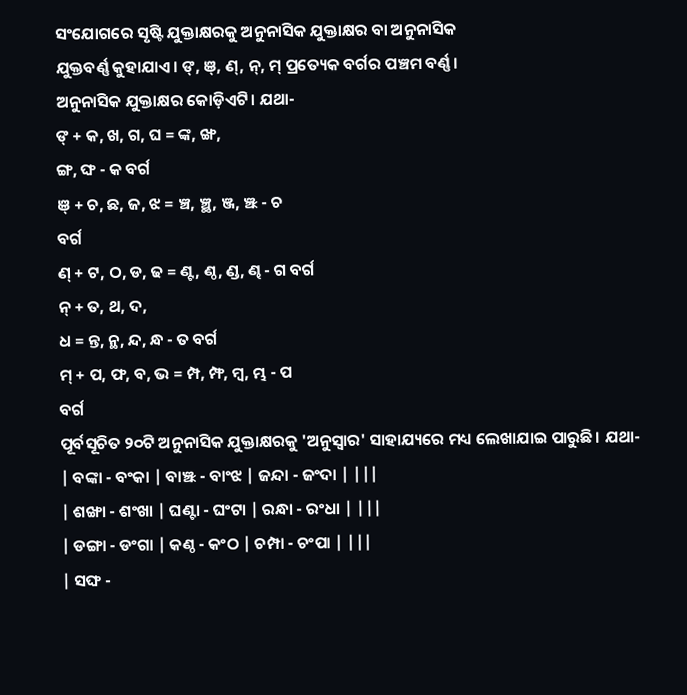ସଂଯୋଗରେ ସୃଷ୍ଟି ଯୁକ୍ତାକ୍ଷରକୁ ଅନୁନାସିକ ଯୁକ୍ତାକ୍ଷର ବା ଅନୁନାସିକ
ଯୁକ୍ତବର୍ଣ୍ଣ କୁହାଯାଏ। ଙ୍, ଞ୍, ଣ୍, ନ୍, ମ୍ ପ୍ରତ୍ୟେକ ବର୍ଗର ପଞ୍ଚମ ବର୍ଣ୍ଣ।
ଅନୁନାସିକ ଯୁକ୍ତାକ୍ଷର କୋଡ଼ିଏଟି। ଯଥା-
ଙ୍ + କ, ଖ, ଗ, ଘ = ଙ୍କ, ଙ୍ଖ,
ଙ୍ଗ, ଙ୍ଘ - କ ବର୍ଗ
ଞ୍ + ଚ, ଛ, ଜ, ଝ = ଞ୍ଚ, ଞ୍ଛ, ଞ୍ଜ, ଞ୍ଝ - ଚ
ବର୍ଗ
ଣ୍ + ଟ, ଠ, ଡ, ଢ = ଣ୍ଟ, ଣ୍ଠ, ଣ୍ଡ, ଣ୍ଢ - ଗ ବର୍ଗ
ନ୍ + ତ, ଥ, ଦ,
ଧ = ନ୍ତ, ନ୍ଥ, ନ୍ଦ, ନ୍ଧ - ତ ବର୍ଗ
ମ୍ + ପ, ଫ, ବ, ଭ = ମ୍ପ, ମ୍ଫ, ମ୍ବ, ମ୍ଭ - ପ
ବର୍ଗ
ପୂର୍ବସୂଚିତ ୨୦ଟି ଅନୁନାସିକ ଯୁକ୍ତାକ୍ଷରକୁ 'ଅନୁସ୍ଵାର' ସାହାଯ୍ୟରେ ମଧ୍ୟ ଲେଖାଯାଇ ପାରୁଛି। ଯଥା-
| ବଙ୍କା - ବଂକା | ବାଞ୍ଝ - ବାଂଝ | ଜନ୍ଦା - ଜଂଦା | |||
| ଶଙ୍ଖା - ଶଂଖା | ଘଣ୍ଟା - ଘଂଟା | ରନ୍ଧା - ରଂଧା | |||
| ଡଙ୍ଗା - ଡଂଗା | କଣ୍ଠ - କଂଠ | ଚମ୍ପା - ଚଂପା | |||
| ସଙ୍ଘ -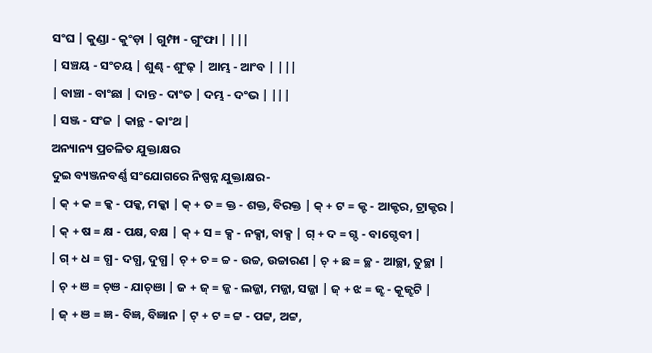ସଂଘ | କୁଣ୍ଡା - କୁଂଡ଼ା | ଗୁମ୍ଫା - ଗୁଂଫା | |||
| ସଞ୍ଚୟ - ସଂଚୟ | ଶୁଣ୍ଢ - ଶୁଂଢ଼ | ଆମ୍ଭ - ଆଂବ | |||
| ବାଞ୍ଚା - ବାଂଛା | ଦାନ୍ତ - ଦାଂତ | ଦମ୍ଭ - ଦଂଭ | |||
| ସଞ୍ଜ - ସଂଜ | କାନ୍ଥ - କାଂଥ |
ଅନ୍ୟାନ୍ୟ ପ୍ରଚଳିତ ଯୁକ୍ତାକ୍ଷର
ଦୁଇ ବ୍ୟଞ୍ଜନବର୍ଣ୍ଣ ସଂଯୋଗରେ ନିଷ୍ପନ୍ନ ଯୁକ୍ତାକ୍ଷର-
| କ୍ + କ = କ୍କ - ପକ୍କ, ମକ୍କା | କ୍ + ତ = କ୍ତ - ଶକ୍ତ, ବିରକ୍ତ | କ୍ + ଟ = କ୍ଟ - ଆକ୍ଟର, ଟ୍ରାକ୍ଟର |
| କ୍ + ଷ = କ୍ଷ - ପକ୍ଷ, ବକ୍ଷ | କ୍ + ସ = କ୍ସ - ନକ୍ସା, ବାକ୍ସ | ଗ୍ + ଦ = ଗ୍ଦ - ବାଗ୍ଦେବୀ |
| ଗ୍ + ଧ = ଗ୍ଧ - ଦଗ୍ଧ, ଦୁଗ୍ଧ | ଚ୍ + ଚ = ଚ୍ଚ - ଉଚ୍ଚ, ଉଚ୍ଚାରଣ | ଚ୍ + ଛ = ଚ୍ଛ - ଆଚ୍ଛା, ତୁଚ୍ଛା |
| ଚ୍ + ଞ = ଚ୍ଞ - ଯାଚ୍ଞା | ଜ + ଜ୍ = ଜ୍ଜ - ଲଜ୍ଜା, ମଜ୍ଜା, ସଜ୍ଜା | ଜ୍ + ଝ = ଜ୍ଝ - କୂଜ୍ଝଟି |
| ଜ୍ + ଞ = ଜ୍ଞ - ବିଜ୍ଞ, ବିଜ୍ଞାନ | ଟ୍ + ଟ = ଟ୍ଟ - ପଟ୍ଟ, ଅଟ୍ଟ,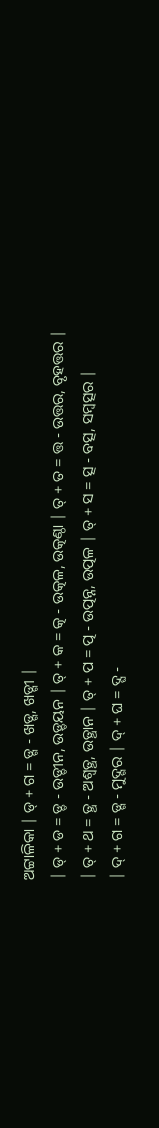ଅଟ୍ଟାଳିକା | ଡ୍ + ଗ = ଡ୍ଗ - ଖଡ୍ଗ, ଖଡ୍ଗୀ |
| ଡ୍ + ଡ = ଡ୍ଡ - ଉଡ୍ଡୀନ, ଉଡ଼୍ଡୟନ | ତ୍ + କ = ତ୍କ - ଉତ୍କଳ, ଉତ୍କଣ୍ଠା | ତ୍ + ତ = ତ୍ତ - ଉତ୍ତର, ବୃହତ୍ତର |
| ତ୍ + ଥ = ତ୍ଥ - ଅଶ୍ଵତ୍ଥ, ଉତ୍ଥାନ | ତ୍ + ପ = ତ୍ପ - ଉତ୍ପନ୍ନ, ଉତ୍ପଳ | ତ୍ + ସ = ତ୍ସ - ବତ୍ସ, ସମ୍ବତ୍ସର |
| ଦ୍ + ଗ = ଡ୍ଗ - ମୁଦ୍ଗର | ଦ୍ + ଘ = ଦ୍ଘ -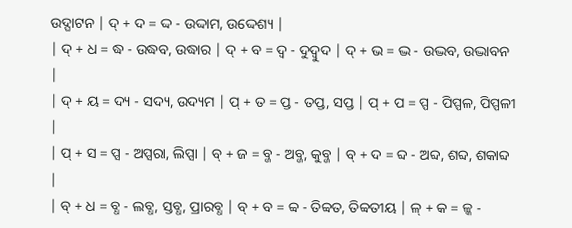ଉଦ୍ଘାଟନ | ଦ୍ + ଦ = ଦ୍ଦ - ଉଦ୍ଦାମ, ଉଦ୍ଦେଶ୍ୟ |
| ଦ୍ + ଧ = ଦ୍ଧ - ଉଦ୍ଧବ, ଉଦ୍ଧାର | ଦ୍ + ବ = ଦ୍ବ - ଦୁଦ୍ବୁଦ | ଦ୍ + ଭ = ଦ୍ଭ - ଉଦ୍ଭବ, ଉଦ୍ଭାବନ |
| ଦ୍ + ୟ = ଦ୍ୟ - ସଦ୍ୟ, ଉଦ୍ୟମ | ପ୍ + ତ = ପ୍ତ - ତପ୍ତ, ସପ୍ତ | ପ୍ + ପ = ପ୍ପ - ପିପ୍ପଳ, ପିପ୍ପଳୀ |
| ପ୍ + ସ = ପ୍ସ - ଅପ୍ସରା, ଲିପ୍ସା | ବ୍ + ଜ = ବ୍ଜ - ଅବ୍ଜ, କୁବ୍ଜ | ବ୍ + ଦ = ବ୍ଦ - ଅବ୍ଦ, ଶବ୍ଦ, ଶକାବ୍ଦ |
| ବ୍ + ଧ = ବ୍ଧ - ଲବ୍ଧ, ସ୍ତବ୍ଧ, ପ୍ରାରବ୍ଧ | ବ୍ + ବ = ବ୍ବ - ତିବ୍ବତ, ତିବ୍ବତୀୟ | ଳ୍ + କ = ଳ୍କ -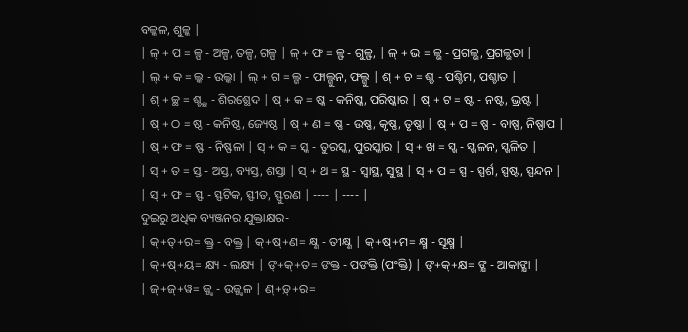ବଳ୍କଳ, ଶୁଳ୍କ |
| ଳ୍ + ପ = ଳ୍ପ - ଅଳ୍ପ, ତଳ୍ପ, ଗଳ୍ପ | ଳ୍ + ଫ = ଳ୍ଫ - ଗୁଳ୍ଫ, | ଳ୍ + ଭ = ଳ୍ଭ - ପ୍ରଗଳ୍ଭ, ପ୍ରଗଳ୍ଭତା |
| ଲ୍ + କ = ଲ୍କ - ଉଲ୍କା | ଲ୍ + ଗ = ଲ୍ଗ - ଫାଲ୍ଗୁନ, ଫଲ୍ଗୁ | ଶ୍ + ଚ = ଶ୍ଚ - ପଶ୍ଚିମ, ପଶ୍ଚାତ |
| ଶ୍ + ଚ୍ଛ = ଶ୍ଚ୍ଛ - ଶିରଶ୍ଛେଦ | ଷ୍ + କ = ଷ୍କ - କନିଷ୍କ, ପରିଷ୍କାର | ଷ୍ + ଟ = ଷ୍ଟ - ନଷ୍ଟ, ଭ୍ରଷ୍ଟ |
| ଷ୍ + ଠ = ଷ୍ଠ - କନିଷ୍ଠ, ଜ୍ୟେଷ୍ଠ | ଷ୍ + ଣ = ଷ୍ଣ - ଉଷ୍ଣ, କୃଷ୍ଣ, ତୃଷ୍ଣା | ଷ୍ + ପ = ଷ୍ପ - ବାଷ୍ପ, ନିଷ୍ପାପ |
| ଷ୍ + ଫ = ଷ୍ଫ - ନିଷ୍ଫଳା | ସ୍ + କ = ସ୍କ - ତୁରସ୍କ, ପୁରସ୍କାର | ସ୍ + ଖ = ସ୍ଖ - ସ୍ଖଳନ, ସ୍ଖଳିତ |
| ସ୍ + ତ = ସ୍ତ - ଅସ୍ତ, ବ୍ୟସ୍ତ, ଶସ୍ତା | ସ୍ + ଥ = ସ୍ଥ - ସ୍ୱାସ୍ଥ, ସୁସ୍ଥ | ସ୍ + ପ = ସ୍ପ - ସ୍ପର୍ଶ, ସ୍ପଷ୍ଟ, ସ୍ପନ୍ଦନ |
| ସ୍ + ଫ = ସ୍ଫ - ସ୍ଫଟିକ, ସ୍ଫୀତ, ସ୍ଫୁରଣ | ---- | ---- |
ଦୁଇରୁ ଅଧିକ ବ୍ୟଞ୍ଜନର ଯୁକ୍ତାକ୍ଷର-
| କ୍+ତ୍+ର= କ୍ତ୍ର - ବକ୍ତ୍ର | କ୍+ଷ୍+ଣ= କ୍ଷ୍ଣ - ତୀକ୍ଷ୍ଣ | କ୍+ଷ୍+ମ= କ୍ଷ୍ମ - ସୂକ୍ଷ୍ମ |
| କ୍+ଷ୍+ୟ= କ୍ଷ୍ୟ - ଲକ୍ଷ୍ୟ | ଙ୍+କ୍+ତ= ଙକ୍ତ - ପଙକ୍ତି (ପଂକ୍ତି) | ଙ୍+କ୍+କ୍ଷ= ଙ୍କ୍ଷ - ଆକାଙ୍କ୍ଷା |
| ଜ୍+ଜ୍+ୱ= ଜ୍ଜ୍ଵ - ଉଜ୍ଜ୍ଵଳ | ଣ୍+ଡ଼୍+ର=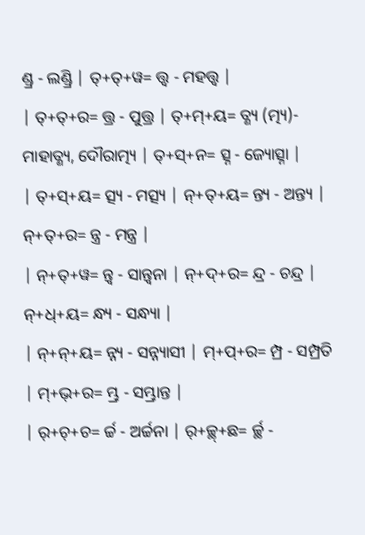ଣ୍ଡ୍ର - ଲଣ୍ଡ୍ରି | ତ୍+ତ୍+ୱ= ତ୍ତ୍ଵ - ମହତ୍ତ୍ୱ |
| ତ୍+ତ୍+ର= ତ୍ତ୍ର - ପୁତ୍ତ୍ର | ତ୍+ମ୍+ୟ= ତ୍ଣ୍ୟ (ତ୍ମ୍ୟ)- ମାହାତ୍ଣ୍ୟ, ଦୌରାତ୍ମ୍ୟ | ତ୍+ସ୍+ନ= ତ୍ସ୍ନ - ଜ୍ୟୋତ୍ସ୍ନା |
| ତ୍+ସ୍+ୟ= ତ୍ସ୍ୟ - ମତ୍ସ୍ୟ | ନ୍+ତ୍+ୟ= ନ୍ତ୍ୟ - ଅନ୍ତ୍ୟ | ନ୍+ତ୍+ର= ନ୍ତ୍ର - ମନ୍ତ୍ର |
| ନ୍+ତ୍+ୱ= ନ୍ତ୍ଵ - ସାନ୍ତ୍ଵନା | ନ୍+ଦ୍+ର= ନ୍ଦ୍ର - ଚନ୍ଦ୍ର | ନ୍+ଧ୍+ୟ= ନ୍ଧ୍ୟ - ସନ୍ଧ୍ୟା |
| ନ୍+ନ୍+ୟ= ନ୍ନ୍ୟ - ସନ୍ନ୍ୟାସୀ | ମ୍+ପ୍+ର= ମ୍ପ୍ର - ସମ୍ପ୍ରତି | ମ୍+ଭ୍+ର= ମ୍ଭ୍ର - ସମ୍ଭ୍ରାନ୍ତ |
| ର୍+ଚ୍+ଚ= ର୍ଚ୍ଚ - ଅର୍ଚ୍ଚନା | ର୍+ଚ୍ଛ୍+ଛ= ର୍ଚ୍ଛ -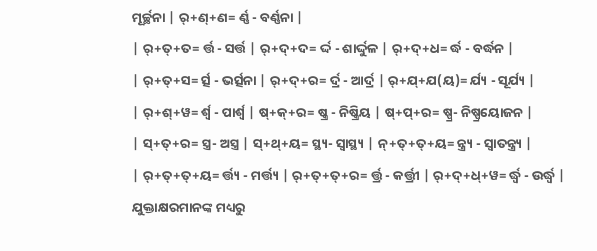ମୂର୍ଚ୍ଛନା | ର୍+ଣ୍+ଣ= ର୍ଣ୍ଣ - ବର୍ଣ୍ଣନା |
| ର୍+ତ୍+ତ= ର୍ତ୍ତ - ସର୍ତ୍ତ | ର୍+ଦ୍+ଦ= ର୍ଦ୍ଦ - ଶାର୍ଦ୍ଦୁଳ | ର୍+ଦ୍+ଧ= ର୍ଦ୍ଧ - ବର୍ଦ୍ଧନ |
| ର୍+ତ୍+ସ= ର୍ତ୍ସ - ଭର୍ତ୍ସନା | ର୍+ଦ୍+ର= ର୍ଦ୍ର - ଆର୍ଦ୍ର | ର୍+ଯ୍+ଯ(ୟ)= ର୍ଯ୍ୟ - ସୂର୍ଯ୍ୟ |
| ର୍+ଶ୍+ୱ= ର୍ଶ୍ୱ - ପାର୍ଶ୍ୱ | ଷ୍+କ୍+ର= ଷ୍କ୍ର - ନିଷ୍କ୍ରିୟ | ଷ୍+ପ୍+ର= ଷ୍ପ୍ର- ନିଷ୍ପ୍ରୟୋଜନ |
| ସ୍+ତ୍+ର= ସ୍ତ୍ର- ଅସ୍ତ୍ର | ସ୍+ଥ୍+ୟ= ସ୍ଥ୍ୟ- ସ୍ଵାସ୍ଥ୍ୟ | ନ୍+ତ୍+ତ୍+ୟ= ନ୍ତ୍ର୍ୟ - ସ୍ଵାତନ୍ତ୍ର୍ୟ |
| ର୍+ତ୍+ତ୍+ୟ= ର୍ତ୍ତ୍ୟ - ମର୍ତ୍ତ୍ୟ | ର୍+ତ୍+ତ୍+ର= ର୍ତ୍ତ୍ର - କର୍ତ୍ତ୍ରୀ | ର୍+ଦ୍+ଧ୍+ୱ= ର୍ଦ୍ଧ୍ୱ - ଉର୍ଦ୍ଧ୍ଵ |
ଯୁକ୍ତାକ୍ଷରମାନଙ୍କ ମଧ୍ୟରୁ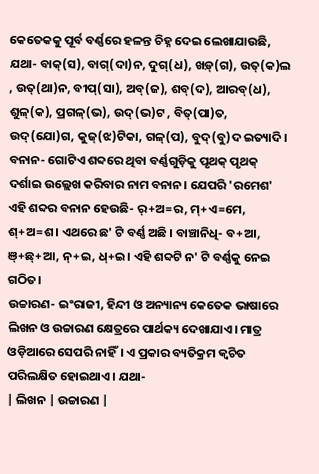କେତେକକୁ ପୂର୍ବ ବର୍ଣ୍ଣରେ ହଳନ୍ତ ଚିହ୍ନ ଦେଇ ଲେଖାଯାଉଛି, ଯଥା- ବାକ୍(ସ), ବାଗ୍(ଦା)ନ, ଦୁଗ୍(ଧ), ଖଡ଼୍(ଗ), ଉତ୍(କ)ଲ , ଉତ୍(ଥା)ନ, ବୀପ୍(ସା), ଅବ୍(ଜ), ଶବ୍(ଦ), ଆରବ୍(ଧ), ଶୁଳ୍(କ), ପ୍ରଗଳ୍(ଭ), ଉଦ୍(ଭ)ଟ , ବିତ୍(ପା)ତ, ଉଦ୍(ଯୋ)ଗ, କୁଜ୍(ଝ)ଟିକା, ଗଳ୍(ପ), ବୁଦ୍(ବୁ)ଦ ଇତ୍ୟାଦି।
ବନାନ- ଗୋଟିଏ ଶବ୍ଦରେ ଥିବା ବର୍ଣ୍ଣଗୁଡ଼ିକୁ ପୃଥକ୍ ପୃଥକ୍ ଦର୍ଶାଇ ଉଲ୍ଲେଖ କରିବାର ନାମ ବନାନ। ଯେପରି 'ରମେଶ' ଏହି ଶବ୍ଦର ବନାନ ହେଉଛି- ର୍+ଅ=ର, ମ୍+ଏ=ମେ, ଶ୍+ଅ=ଶ। ଏଥରେ ଛ' ଟି ବର୍ଣ୍ଣ ଅଛି । ବାଞ୍ଚାନିଧି- ବ+ଆ, ଞ୍+ଛ୍+ଆ, ନ୍+ଇ, ଧ୍+ଇ। ଏହି ଶବ୍ଦଟି ନ' ଟି ବର୍ଣ୍ଣକୁ ନେଇ ଗଠିତ।
ଉଚ୍ଚାରଣ- ଇଂରାଜୀ, ହିନ୍ଦୀ ଓ ଅନ୍ୟାନ୍ୟ କେତେକ ଭାଷାରେ ଲିଖନ ଓ ଉଚ୍ଚାରଣ କ୍ଷେତ୍ରରେ ପାର୍ଥକ୍ୟ ଦେଖାଯାଏ। ମାତ୍ର ଓଡ଼ିଆରେ ସେପରି ନାହିଁ। ଏ ପ୍ରକାର ବ୍ୟତିକ୍ରମ କ୍ଵଚିତ ପରିଲକ୍ଷିତ ହୋଇଥାଏ। ଯଥା-
| ଲିଖନ | ଉଚ୍ଚାରଣ |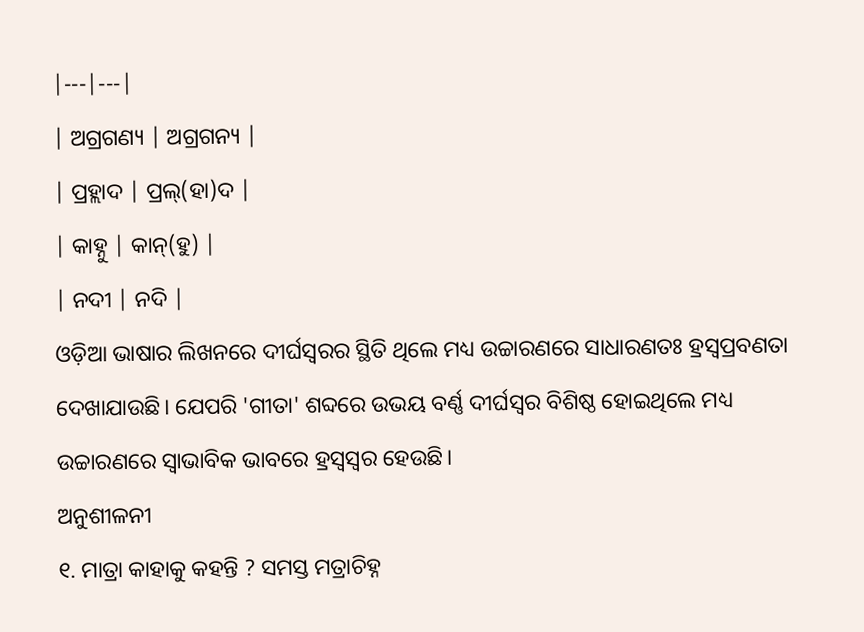|---|---|
| ଅଗ୍ରଗଣ୍ୟ | ଅଗ୍ରଗନ୍ୟ |
| ପ୍ରହ୍ଲାଦ | ପ୍ରଲ୍(ହା)ଦ |
| କାହ୍ନୁ | କାନ୍(ହୁ) |
| ନଦୀ | ନଦି |
ଓଡ଼ିଆ ଭାଷାର ଲିଖନରେ ଦୀର୍ଘସ୍ଵରର ସ୍ଥିତି ଥିଲେ ମଧ୍ୟ ଉଚ୍ଚାରଣରେ ସାଧାରଣତଃ ହ୍ରସ୍ଵପ୍ରବଣତା ଦେଖାଯାଉଛି। ଯେପରି 'ଗୀତା' ଶବ୍ଦରେ ଉଭୟ ବର୍ଣ୍ଣ ଦୀର୍ଘସ୍ଵର ବିଶିଷ୍ଠ ହୋଇଥିଲେ ମଧ୍ୟ ଉଚ୍ଚାରଣରେ ସ୍ଵାଭାବିକ ଭାବରେ ହ୍ରସ୍ଵସ୍ଵର ହେଉଛି।
ଅନୁଶୀଳନୀ
୧. ମାତ୍ରା କାହାକୁ କହନ୍ତି ? ସମସ୍ତ ମତ୍ରାଚିହ୍ନ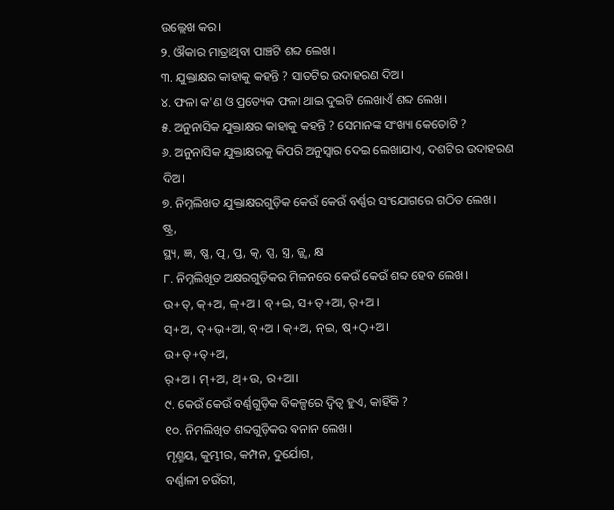ଉଲ୍ଲେଖ କର।
୨. ଔକାର ମାତ୍ରାଥିବା ପାଞ୍ଚଟି ଶବ୍ଦ ଲେଖ।
୩. ଯୁକ୍ତାକ୍ଷର କାହାକୁ କହନ୍ତି ? ସାତଟିର ଉଦାହରଣ ଦିଅ।
୪. ଫଳା କ'ଣ ଓ ପ୍ରତ୍ୟେକ ଫଳା ଥାଇ ଦୁଇଟି ଲେଖାଏଁ ଶବ୍ଦ ଲେଖ।
୫. ଅନୁନାସିକ ଯୁକ୍ତାକ୍ଷର କାହାକୁ କହନ୍ତି ? ସେମାନଙ୍କ ସଂଖ୍ୟା କେତୋଟି ?
୬. ଅନୁନାସିକ ଯୁକ୍ତାକ୍ଷରକୁ କିପରି ଅନୁସ୍ଵାର ଦେଇ ଲେଖାଯାଏ, ଦଶଟିର ଉଦାହରଣ
ଦିଅ।
୭. ନିମ୍ନଲିଖତ ଯୁକ୍ତାକ୍ଷରଗୁଡ଼ିକ କେଉଁ କେଉଁ ବର୍ଣ୍ଣର ସଂଯୋଗରେ ଗଠିତ ଲେଖ।
ଷ୍ଟ୍ର,
ସ୍ଥ୍ୟ, ଜ୍ଞ, ଷ୍ଣ, ତ୍ପ, ପ୍ତ, ତ୍କ, ପ୍ସ, ସ୍ତ୍ର, ଜ୍ଜ୍ଵ, କ୍ଷ
୮. ନିମ୍ନଲିଖୂତ ଅକ୍ଷରଗୁଡ଼ିକର ମିଳନରେ କେଉଁ କେଉଁ ଶବ୍ଦ ହେବ ଲେଖ।
ଉ+ତ୍, କ୍+ଅ, ଳ୍+ଅ । ବ୍+ଇ, ସ+ତ୍+ଆ, ର୍+ଅ ।
ସ୍+ଅ, ଦ୍+ଭ୍+ଆ, ବ୍+ଅ । କ୍+ଅ, ନ୍ଇ, ଷ୍+ଠ୍+ଅ।
ଉ+ତ୍+ତ୍+ଅ,
ର୍+ଅ । ମ୍+ଅ, ଥ୍+ଉ, ର+ଆ।
୯. କେଉଁ କେଉଁ ବର୍ଣ୍ଣଗୁଡ଼ିକ ବିକଳ୍ପରେ ଦ୍ଵିତ୍ଵ ହୁଏ, କାହିଁକି ?
୧୦. ନିମଲିଖିତ ଶବ୍ଦଗୁଡ଼ିକର ଵନାନ ଲେଖ।
ମୃଣ୍ମୟ, କୁମ୍ଭୀର, କମ୍ପନ, ଦୁର୍ଯୋଗ,
ବର୍ଣ୍ଣାଳୀ ଚଉଁରୀ,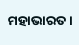ମହାଭାରତ।